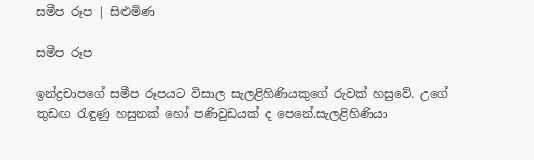සමීප රූප | සිළුමිණ

සමීප රූප

ඉන්ද්‍රචාපගේ සමීප රූපයට විසාල සැලළිහිණියකුගේ රුවක් හසුවේ. උගේ තුඩඟ රැඳුණු හසුනක් හෝ පණිවුඩයක් ද පෙනේ.සැලළිහිණියා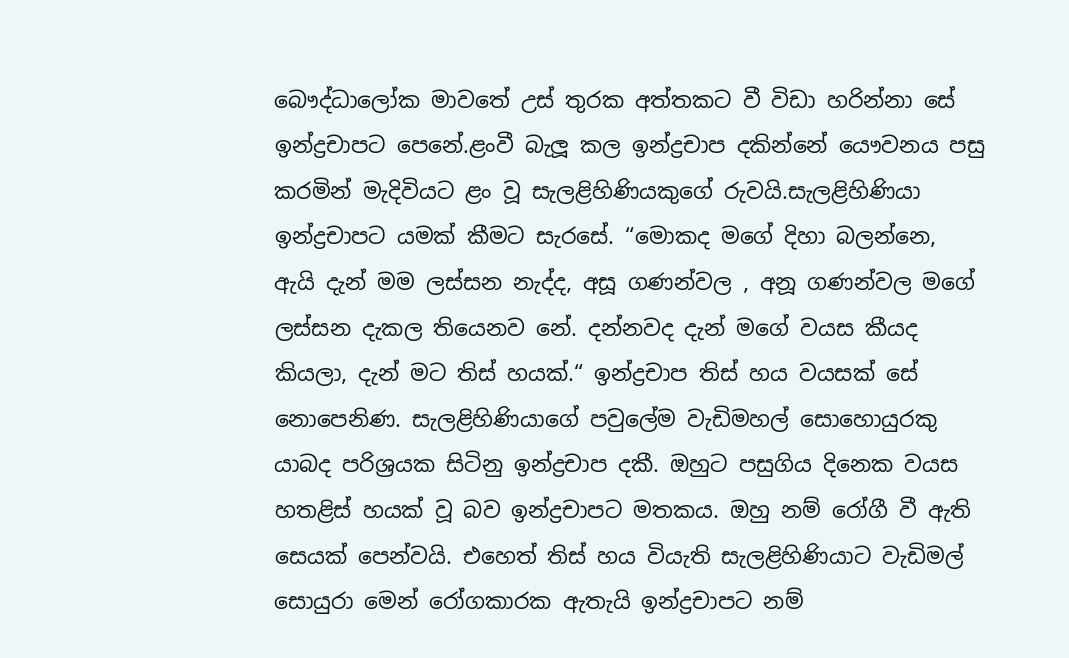බෞද්ධාලෝක මාවතේ උස් තුරක අත්තකට වී විඩා හරින්නා සේ ඉන්ද්‍රචාපට පෙනේ.ළංවී බැලූ කල ඉන්ද්‍රචාප දකින්නේ යෞවනය පසු කරමින් මැදිවියට ළං වූ සැලළිහිණියකුගේ රුවයි.සැලළිහිණියා ඉන්ද්‍රචාපට යමක් කීමට සැරසේ. “මොකද මගේ දිහා බලන්නෙ, ඇයි දැන් මම ලස්සන නැද්ද, අසූ ගණන්වල , අනූ ගණන්වල මගේ ලස්සන දැකල තියෙනව නේ. දන්නවද දැන් මගේ වයස කීයද කියලා, දැන් මට තිස් හයක්.“ ඉන්ද්‍රචාප තිස් හය වයසක් සේ නොපෙනිණ. සැලළිහිණියාගේ පවුලේම වැඩිමහල් සොහොයුරකු යාබද පරිශ්‍රයක සිටිනු ඉන්ද්‍රචාප දකී. ඔහුට පසුගිය දිනෙක වයස හතළිස් හයක් වූ බව ඉන්ද්‍රචාපට මතකය. ඔහු නම් රෝගී වී ඇති සෙයක් පෙන්වයි. එහෙත් තිස් හය වියැති සැලළිහිණියාට වැඩිමල් සොයුරා මෙන් රෝගකාරක ඇතැයි ඉන්ද්‍රචාපට නම්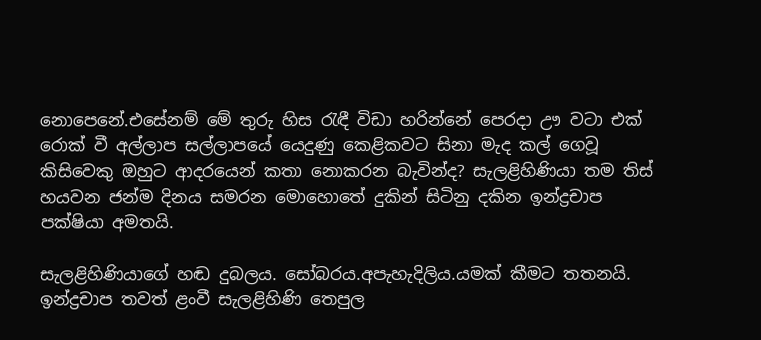නොපෙනේ.එසේනම් මේ තුරු හිස රැඳී විඩා හරින්නේ පෙරදා ඌ වටා එක් රොක් වී අල්ලාප සල්ලාපයේ යෙදුණු කෙළිකවට සිනා මැද කල් ගෙවූ කිසිවෙකු ඔහුට ආදරයෙන් කතා නොකරන බැවින්ද? සැලළිහිණියා තම තිස් හයවන ජන්ම දිනය සමරන මොහොතේ දුකින් සිටිනු දකින ඉන්ද්‍රචාප පක්ෂියා අමතයි.

සැලළිහිණියාගේ හඬ දුබලය. සෝබරය.අපැහැදිලිය.යමක් කීමට තතනයි. ඉන්ද්‍රචාප තවත් ළංවී සැලළිහිණි තෙපුල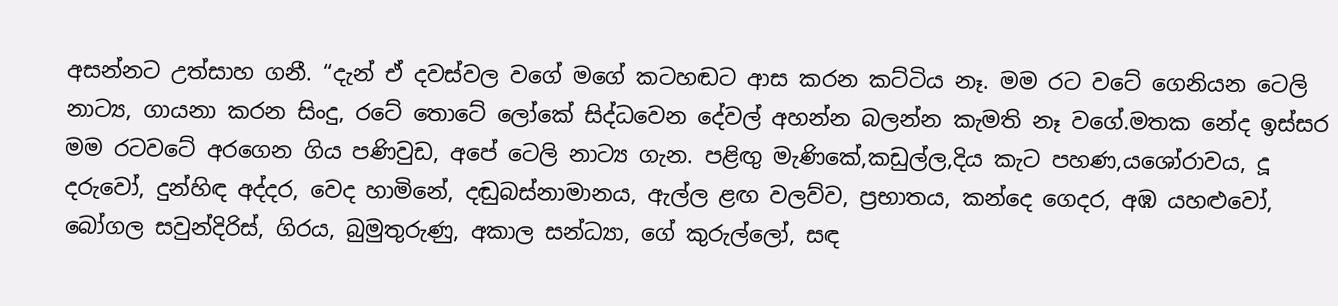අසන්නට උත්සාහ ගනී. “දැන් ඒ දවස්වල වගේ මගේ කටහඬට ආස කරන කට්ටිය නෑ. මම රට වටේ ගෙනියන ටෙලි නාට්‍ය, ගායනා කරන සිංදු, රටේ තොටේ ලෝකේ සිද්ධවෙන දේවල් අහන්න බලන්න කැමති නෑ වගේ.මතක නේද ඉස්සර මම රටවටේ අරගෙන ගිය පණිවුඩ, අපේ ටෙලි නාට්‍ය ගැන. පළිඟු මැණිකේ,කඩුල්ල,දිය කැට පහණ,යශෝරාවය, දූ දරුවෝ, දුන්හිඳ අද්දර, වෙද හාමිනේ, දඬුබස්නාමානය, ඇල්ල ළඟ වලව්ව, ප්‍රභාතය, කන්දෙ ගෙදර, අඹ යහළුවෝ, බෝගල සවුන්දිරිස්, ගිරය, බුමුතුරුණු, අකාල සන්ධ්‍යා, ගේ කුරුල්ලෝ, සඳ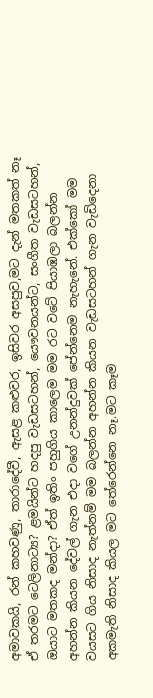අමාවකයි, රන් කහවණු, තාරාදේවී, ඇසළ කළුවර, ඉසිවර අසපුව,මට දැන් මතකත් නෑ ඒ තරමට ටෙලිනාට්‍ය? ළමයින්ට හදපු වැඩසටහන්, යෞවනයන්ට, සංගීත වැඩසටහන්, ඔයාට මතකද මන්දා? ඒත් ඉතිං පහුගිය කාලෙම මම රට වටේ පියාඹලා බලන්න අහන්න කියන දේවල් ගැන එදා වගේ උනන්දුවක් පේන්නෙම නැහැනේ. එක්කෝ මම වයසට ගිය නිසාද නැත්නම් මම බලන්න අහන්න කියන වැඩසටහන් ගැන වැඩිදෙනා අකමැති නිසාද කියල මට තේරෙන්නෙ නෑ.මට කෑම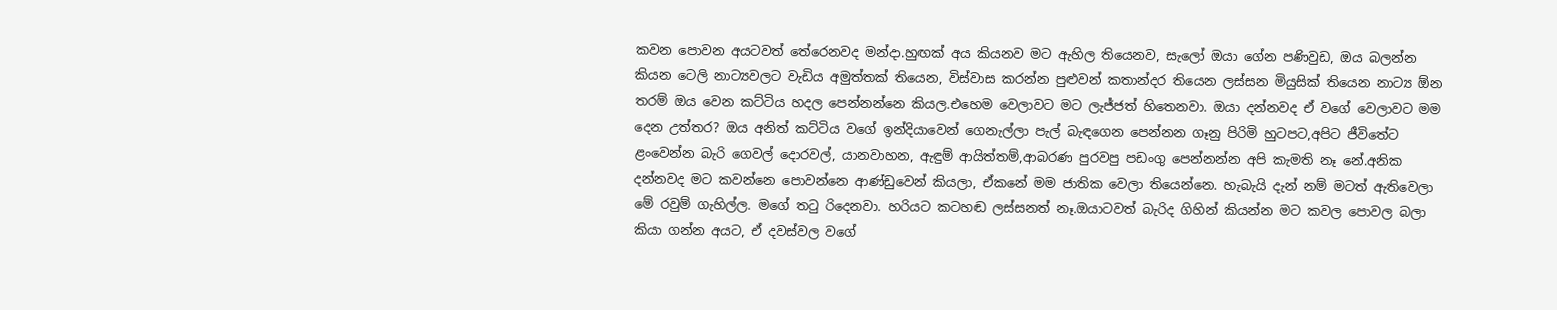කවන පොවන අයටවත් තේරෙනවද මන්දා.හුඟක් අය කියනව මට ඇහිල තියෙනව, සැලෝ ඔයා ගේන පණිවුඩ, ඔය බලන්න කියන ටෙලි නාට්‍යවලට වැඩිය අමුත්තක් තියෙන, විස්වාස කරන්න පුළුවන් කතාන්දර තියෙන ලස්සන මියුසික් තියෙන නාට්‍ය ඕන තරම් ඔය වෙන කට්ටිය හදල පෙන්නන්නෙ කියල.එහෙම වෙලාවට මට ලැජ්ජත් හිතෙනවා. ඔයා දන්නවද ඒ වගේ වෙලාවට මම දෙන උත්තර? ඔය අනිත් කට්ටිය වගේ ඉන්දියාවෙන් ගෙනැල්ලා පැල් බැඳගෙන පෙන්නන ගෑනු පිරිමි හුටපට,අපිට ජීවිතේට ළංවෙන්න බැරි ගෙවල් දොරවල්, යානවාහන, ඇඳුම් ආයිත්තම්,ආබරණ පුරවපු පඩංගු පෙන්නන්න අපි කැමති නෑ නේ.අනික දන්නවද මට කවන්නෙ පොවන්නෙ ආණ්ඩුවෙන් කියලා, ඒකනේ මම ජාතික වෙලා තියෙන්නෙ. හැබැයි දැන් නම් මටත් ඇතිවෙලා මේ රවුම් ගැහිල්ල. මගේ තටු රිදෙනවා. හරියට කටහඬ ලස්සනත් නෑ.ඔයාටවත් බැරිද ගිහින් කියන්න මට කවල පොවල බලා කියා ගන්න අයට, ඒ දවස්වල වගේ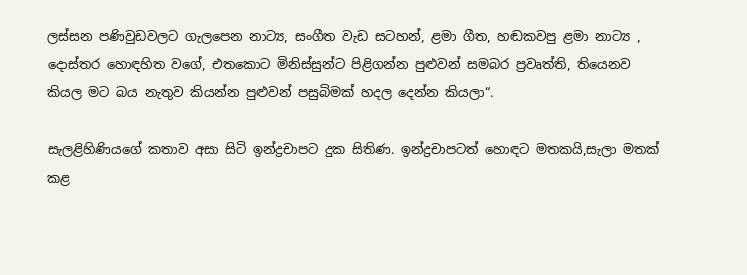ලස්සන පණිවුඩවලට ගැලපෙන නාට්‍ය, සංගීත වැඩ සටහන්, ළමා ගීත, හඬකවපු ළමා නාට්‍ය , දොස්තර හොඳහිත වගේ, එතකොට මිනිස්සුන්ට පිළිගන්න පුළුවන් සමබර ප්‍රවෘත්ති, තියෙනව කියල මට බය නැතුව කියන්න පුළුවන් පසුබිමක් හදල දෙන්න කියලා“.

සැලළිහිණියගේ කතාව අසා සිටි ඉන්ද්‍රචාපට දුක සිතිණ. ඉන්ද්‍රචාපටත් හොඳට මතකයි,සැලා මතක් කළ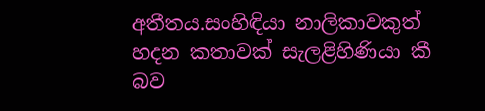අතීතය.සංහිඳියා නාලිකාවකුත් හදන කතාවක් සැලළිහිණියා කී බව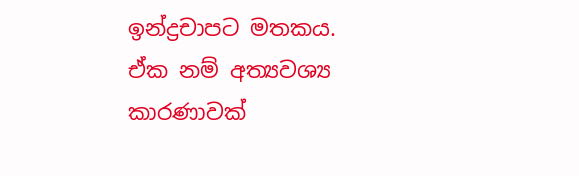ඉන්ද්‍රචාපට මතකය. ඒක නම් අත්‍යවශ්‍ය කාරණාවක්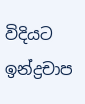විදියට ඉන්ද්‍රචාප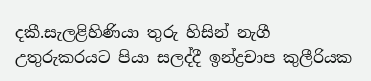දකී.සැලළිහිණියා තුරු හිසින් නැගී උතුරුකරයට පියා සලද්දී ඉන්ද්‍රචාප කුලීරියක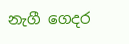නැගී ගෙදර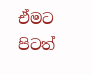ඒමට පිටත්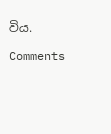විය.

Comments